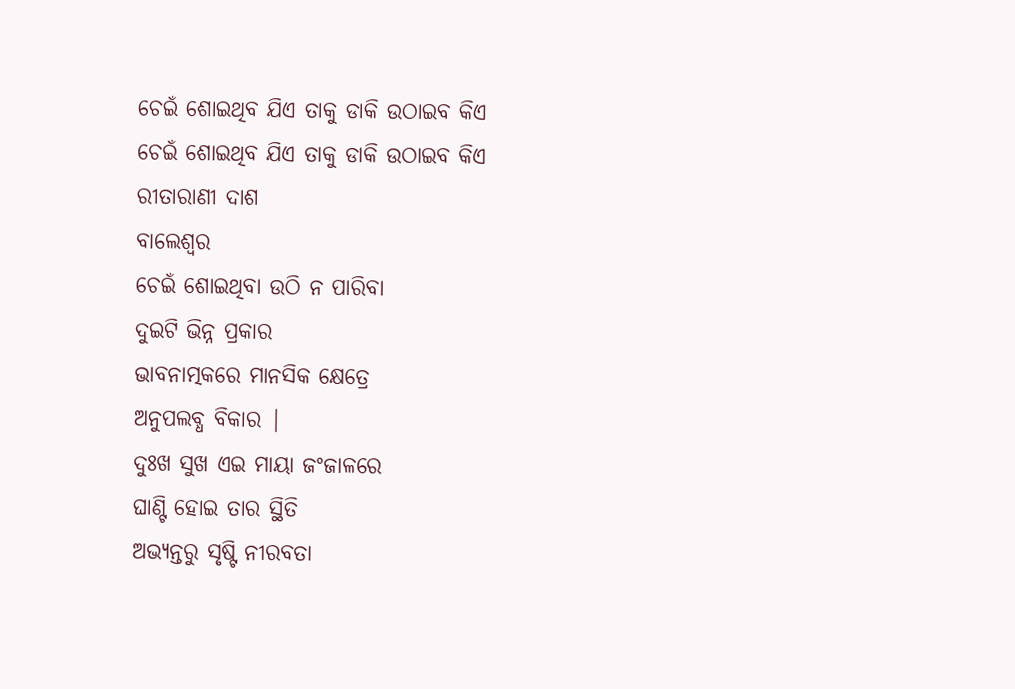ଚେଇଁ ଶୋଇଥିବ ଯିଏ ତାକୁ ଡାକି ଉଠାଇବ କିଏ
ଚେଇଁ ଶୋଇଥିବ ଯିଏ ତାକୁ ଡାକି ଉଠାଇବ କିଏ
ରୀତାରାଣୀ ଦାଶ
ବାଲେଶ୍ୱର
ଚେଇଁ ଶୋଇଥିବା ଉଠି ନ ପାରିବା
ଦୁଇଟି ଭିନ୍ନ ପ୍ରକାର
ଭାବନାତ୍ମକରେ ମାନସିକ କ୍ଷେତ୍ରେ
ଅନୁପଲବ୍ଧ ବିକାର |
ଦୁଃଖ ସୁଖ ଏଇ ମାୟା ଜଂଜାଳରେ
ଘାଣ୍ଟି ହୋଇ ତାର ସ୍ଥିତି
ଅଭ୍ୟନ୍ତରୁ ସୃଷ୍ଟି ନୀରବତା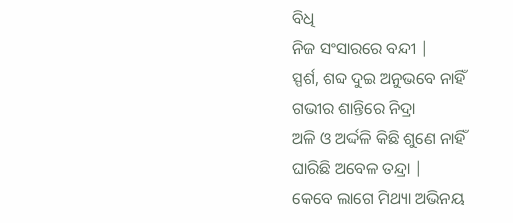ବିଧି
ନିଜ ସଂସାରରେ ବନ୍ଦୀ |
ସ୍ପର୍ଶ, ଶବ୍ଦ ଦୁଇ ଅନୁଭବେ ନାହିଁ
ଗଭୀର ଶାନ୍ତିରେ ନିଦ୍ରା
ଅଳି ଓ ଅର୍ଦ୍ଦଳି କିଛି ଶୁଣେ ନାହିଁ
ଘାରିଛି ଅବେଳ ତନ୍ଦ୍ରା |
କେବେ ଲାଗେ ମିଥ୍ୟା ଅଭିନୟ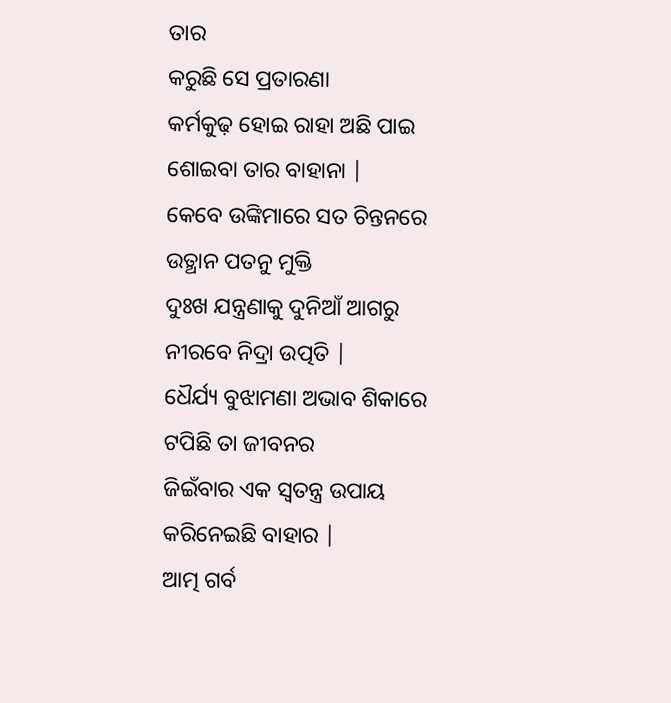ତାର
କରୁଛି ସେ ପ୍ରତାରଣା
କର୍ମକୁଢ଼ ହୋଇ ରାହା ଅଛି ପାଇ
ଶୋଇବା ତାର ବାହାନା |
କେବେ ଉଙ୍କିମାରେ ସତ ଚିନ୍ତନରେ
ଉତ୍ଥାନ ପତନୁ ମୁକ୍ତି
ଦୁଃଖ ଯନ୍ତ୍ରଣାକୁ ଦୁନିଆଁ ଆଗରୁ
ନୀରବେ ନିଦ୍ରା ଉତ୍ପତି |
ଧୈର୍ଯ୍ୟ ବୁଝାମଣା ଅଭାବ ଶିକାରେ
ଟପିଛି ତା ଜୀବନର
ଜିଇଁବାର ଏକ ସ୍ୱତନ୍ତ୍ର ଉପାୟ
କରିନେଇଛି ବାହାର |
ଆତ୍ମ ଗର୍ବ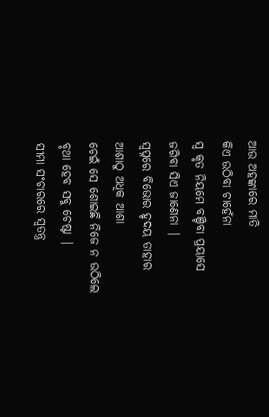ଆଉ ଅହଙ୍କାରେ ମାତି
କିଏ ଉଠିବା ଚାହେଁନା
ସ୍ଵ କୃତ ନିୟମେ ବଞ୍ଚିବା ପ୍ରୟାସେ
ଜଗିବା ସିଏ ଜାଣେନା |
ସ୍ୱପ୍ନରେ ବିଭୋର ହୃଦୟ ତାହାର
ଆଶାଠୁ ଅଧିକ ଆଶା
ଚେଇଁ ସେ ଶୋଇଛି ନିଜେ ନ ଉଠିଲେ
ବୃଥା ହେବ ସବୁ ଚେଷ୍ଟା |
ସୀମା ସଂଚାରରେ ସ୍ୱତନ୍ତ୍ର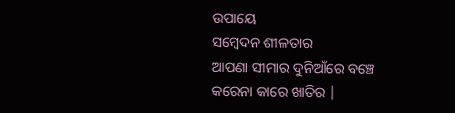ଉପାୟେ
ସମ୍ବେଦନ ଶୀଳତାର
ଆପଣା ସୀମାର ଦୁନିଆଁରେ ବଞ୍ଚେ
କରେନା କାରେ ଖାତିର |